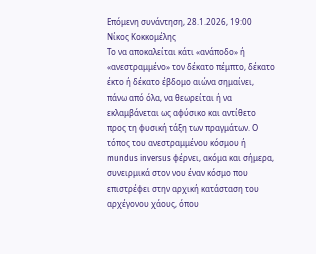Επόμενη συνάντηση, 28.1.2026, 19:00
Νίκος Κοκκομέλης
Το να αποκαλείται κάτι «ανάποδο» ή «ανεστραμμένο» τον δέκατο πέμπτο, δέκατο έκτο ή δέκατο έβδομο αιώνα σημαίνει, πάνω από όλα, να θεωρείται ή να εκλαμβάνεται ως αφύσικο και αντίθετο προς τη φυσική τάξη των πραγμάτων. Ο τόπος του ανεστραμμένου κόσμου ή mundus inversus φέρνει, ακόμα και σήμερα, συνειρμικά στον νου έναν κόσμο που επιστρέφει στην αρχική κατάσταση του αρχέγονου χάους, όπου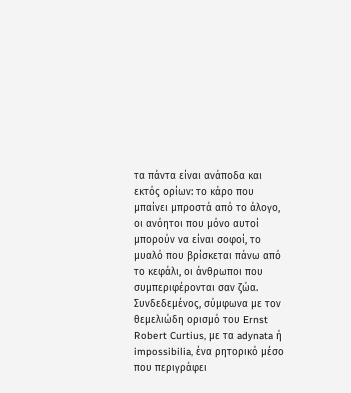τα πάντα είναι ανάποδα και εκτός ορίων: το κάρο που μπαίνει μπροστά από το άλογο, οι ανόητοι που μόνο αυτοί μπορούν να είναι σοφοί, το μυαλό που βρίσκεται πάνω από το κεφάλι, οι άνθρωποι που συμπεριφέρονται σαν ζώα. Συνδεδεμένος, σύμφωνα με τον θεμελιώδη ορισμό του Ernst Robert Curtius, με τα adynata ή impossibilia, ένα ρητορικό μέσο που περιγράφει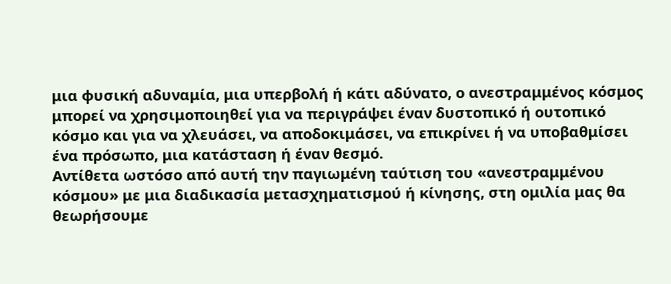μια φυσική αδυναμία, μια υπερβολή ή κάτι αδύνατο, ο ανεστραμμένος κόσμος μπορεί να χρησιμοποιηθεί για να περιγράψει έναν δυστοπικό ή ουτοπικό κόσμο και για να χλευάσει, να αποδοκιμάσει, να επικρίνει ή να υποβαθμίσει ένα πρόσωπο, μια κατάσταση ή έναν θεσμό.
Αντίθετα ωστόσο από αυτή την παγιωμένη ταύτιση του «ανεστραμμένου κόσμου» με μια διαδικασία μετασχηματισμού ή κίνησης, στη ομιλία μας θα θεωρήσουμε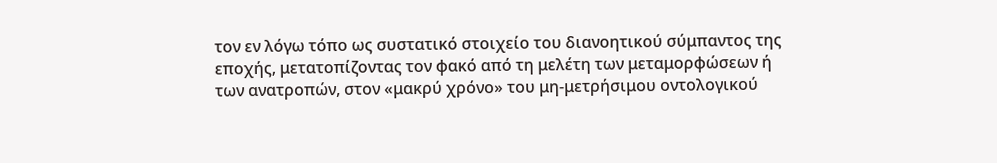τον εν λόγω τόπο ως συστατικό στοιχείο του διανοητικού σύμπαντος της εποχής, μετατοπίζοντας τον φακό από τη μελέτη των μεταμορφώσεων ή των ανατροπών, στον «μακρύ χρόνο» του μη-μετρήσιμου οντολογικού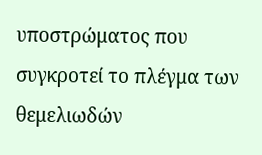υποστρώματος που συγκροτεί το πλέγμα των θεμελιωδών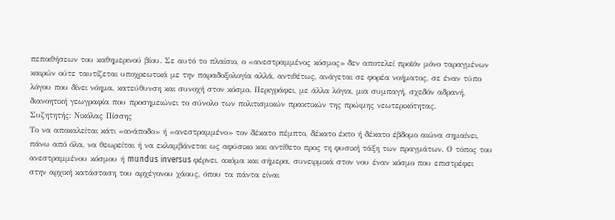πεποιθήσεων του καθημερινού βίου. Σε αυτό το πλαίσιο, ο «ανεστραμμένος κόσμος» δεν αποτελεί προϊόν μόνο ταραγμένων καιρών ούτε ταυτίζεται υποχρεωτικά με την παραδοξολογία αλλά, αντιθέτως, ανάγεται σε φορέα νοήματος, σε έναν τύπο λόγου που δίνει νόημα, κατεύθυνση και συνοχή στον κόσμο. Περιγράφει, με άλλα λόγια, μια συμπαγή, σχεδόν αδρανή, διανοητική γεωγραφία που προσημειώνει το σύνολο των πολιτισμικών πρακτικών της πρώιμης νεωτερικότητας.
Συζητητής: Νικόλας Πίσσης
Το να αποκαλείται κάτι «ανάποδο» ή «ανεστραμμένο» τον δέκατο πέμπτο, δέκατο έκτο ή δέκατο έβδομο αιώνα σημαίνει, πάνω από όλα, να θεωρείται ή να εκλαμβάνεται ως αφύσικο και αντίθετο προς τη φυσική τάξη των πραγμάτων. Ο τόπος του ανεστραμμένου κόσμου ή mundus inversus φέρνει, ακόμα και σήμερα, συνειρμικά στον νου έναν κόσμο που επιστρέφει στην αρχική κατάσταση του αρχέγονου χάους, όπου τα πάντα είναι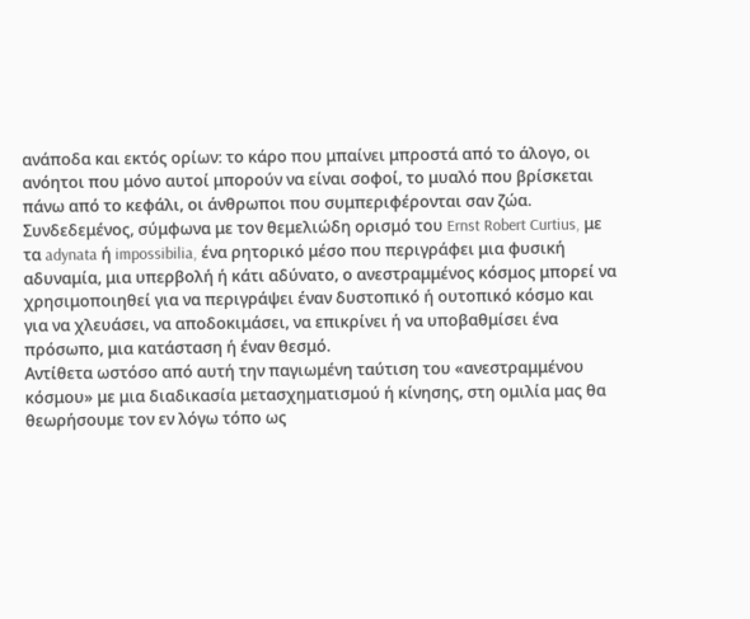ανάποδα και εκτός ορίων: το κάρο που μπαίνει μπροστά από το άλογο, οι ανόητοι που μόνο αυτοί μπορούν να είναι σοφοί, το μυαλό που βρίσκεται πάνω από το κεφάλι, οι άνθρωποι που συμπεριφέρονται σαν ζώα. Συνδεδεμένος, σύμφωνα με τον θεμελιώδη ορισμό του Ernst Robert Curtius, με τα adynata ή impossibilia, ένα ρητορικό μέσο που περιγράφει μια φυσική αδυναμία, μια υπερβολή ή κάτι αδύνατο, ο ανεστραμμένος κόσμος μπορεί να χρησιμοποιηθεί για να περιγράψει έναν δυστοπικό ή ουτοπικό κόσμο και για να χλευάσει, να αποδοκιμάσει, να επικρίνει ή να υποβαθμίσει ένα πρόσωπο, μια κατάσταση ή έναν θεσμό.
Αντίθετα ωστόσο από αυτή την παγιωμένη ταύτιση του «ανεστραμμένου κόσμου» με μια διαδικασία μετασχηματισμού ή κίνησης, στη ομιλία μας θα θεωρήσουμε τον εν λόγω τόπο ως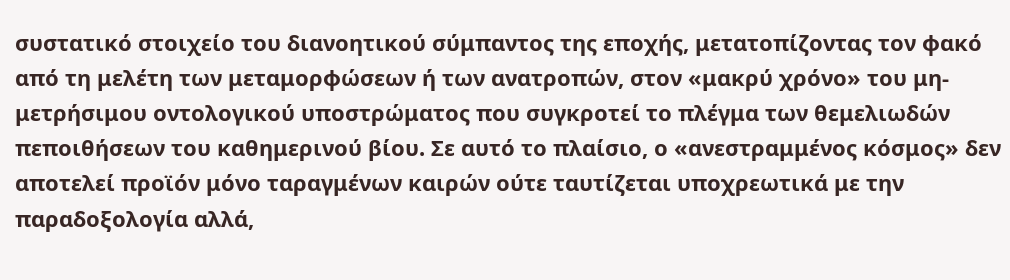συστατικό στοιχείο του διανοητικού σύμπαντος της εποχής, μετατοπίζοντας τον φακό από τη μελέτη των μεταμορφώσεων ή των ανατροπών, στον «μακρύ χρόνο» του μη-μετρήσιμου οντολογικού υποστρώματος που συγκροτεί το πλέγμα των θεμελιωδών πεποιθήσεων του καθημερινού βίου. Σε αυτό το πλαίσιο, ο «ανεστραμμένος κόσμος» δεν αποτελεί προϊόν μόνο ταραγμένων καιρών ούτε ταυτίζεται υποχρεωτικά με την παραδοξολογία αλλά,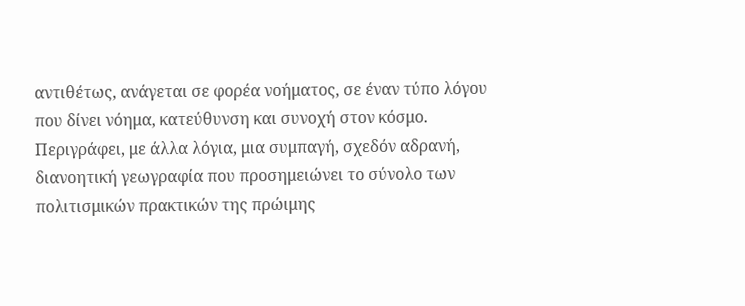αντιθέτως, ανάγεται σε φορέα νοήματος, σε έναν τύπο λόγου που δίνει νόημα, κατεύθυνση και συνοχή στον κόσμο. Περιγράφει, με άλλα λόγια, μια συμπαγή, σχεδόν αδρανή, διανοητική γεωγραφία που προσημειώνει το σύνολο των πολιτισμικών πρακτικών της πρώιμης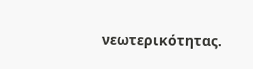νεωτερικότητας.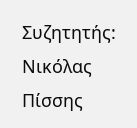Συζητητής: Νικόλας Πίσσης